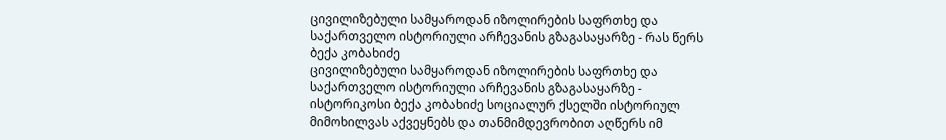ცივილიზებული სამყაროდან იზოლირების საფრთხე და საქართველო ისტორიული არჩევანის გზაგასაყარზე - რას წერს ბექა კობახიძე
ცივილიზებული სამყაროდან იზოლირების საფრთხე და საქართველო ისტორიული არჩევანის გზაგასაყარზე - ისტორიკოსი ბექა კობახიძე სოციალურ ქსელში ისტორიულ მიმოხილვას აქვეყნებს და თანმიმდევრობით აღწერს იმ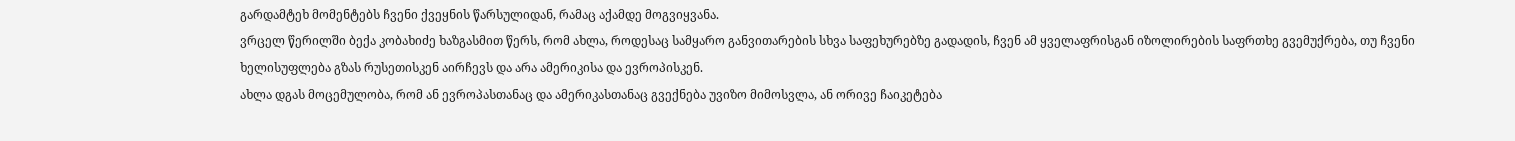გარდამტეხ მომენტებს ჩვენი ქვეყნის წარსულიდან, რამაც აქამდე მოგვიყვანა.
ვრცელ წერილში ბექა კობახიძე ხაზგასმით წერს, რომ ახლა, როდესაც სამყარო განვითარების სხვა საფეხურებზე გადადის, ჩვენ ამ ყველაფრისგან იზოლირების საფრთხე გვემუქრება, თუ ჩვენი ხელისუფლება გზას რუსეთისკენ აირჩევს და არა ამერიკისა და ევროპისკენ.
ახლა დგას მოცემულობა, რომ ან ევროპასთანაც და ამერიკასთანაც გვექნება უვიზო მიმოსვლა, ან ორივე ჩაიკეტება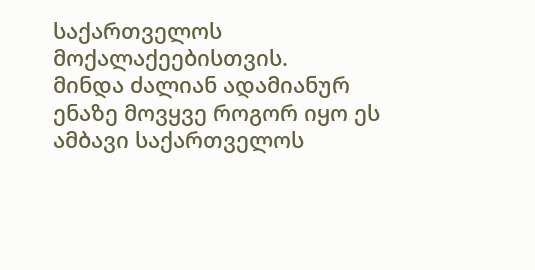საქართველოს მოქალაქეებისთვის.
მინდა ძალიან ადამიანურ ენაზე მოვყვე როგორ იყო ეს ამბავი საქართველოს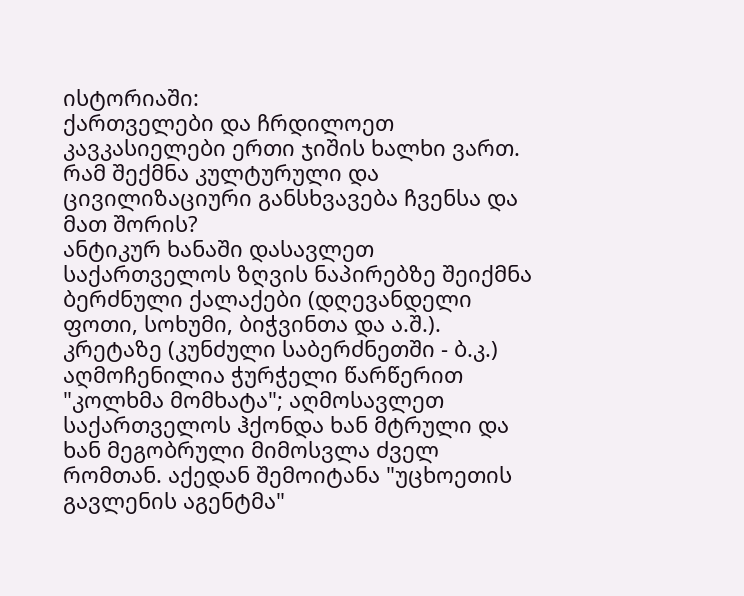ისტორიაში:
ქართველები და ჩრდილოეთ კავკასიელები ერთი ჯიშის ხალხი ვართ. რამ შექმნა კულტურული და ცივილიზაციური განსხვავება ჩვენსა და მათ შორის?
ანტიკურ ხანაში დასავლეთ საქართველოს ზღვის ნაპირებზე შეიქმნა ბერძნული ქალაქები (დღევანდელი ფოთი, სოხუმი, ბიჭვინთა და ა.შ.). კრეტაზე (კუნძული საბერძნეთში - ბ.კ.) აღმოჩენილია ჭურჭელი წარწერით "კოლხმა მომხატა"; აღმოსავლეთ საქართველოს ჰქონდა ხან მტრული და ხან მეგობრული მიმოსვლა ძველ რომთან. აქედან შემოიტანა "უცხოეთის გავლენის აგენტმა"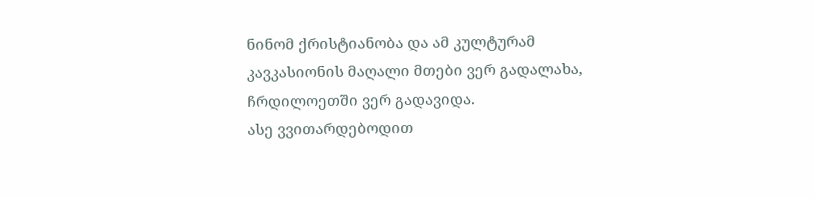ნინომ ქრისტიანობა და ამ კულტურამ კავკასიონის მაღალი მთები ვერ გადალახა, ჩრდილოეთში ვერ გადავიდა.
ასე ვვითარდებოდით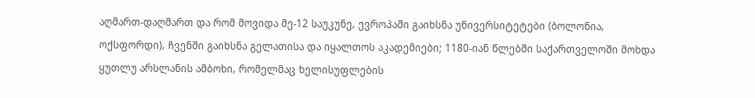აღმართ-დაღმართ და რომ მოვიდა მე-12 საუკუნე, ევროპაში გაიხსნა უნივერსიტეტები (ბოლონია, ოქსფორდი), ჩვენში გაიხსნა გელათისა და იყალთოს აკადემიები; 1180-იან წლებში საქართველოში მოხდა ყუთლუ არსლანის ამბოხი, რომელმაც ხელისუფლების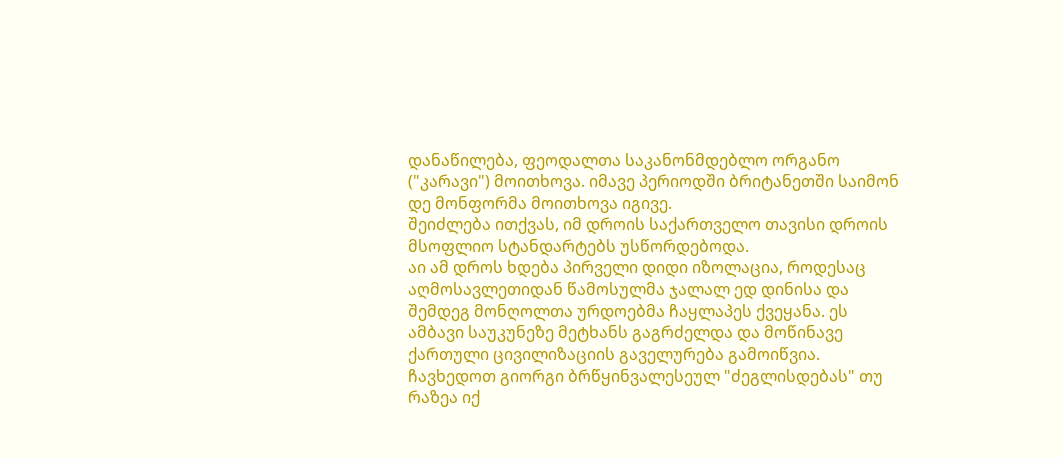დანაწილება, ფეოდალთა საკანონმდებლო ორგანო ("კარავი") მოითხოვა. იმავე პერიოდში ბრიტანეთში საიმონ დე მონფორმა მოითხოვა იგივე.
შეიძლება ითქვას, იმ დროის საქართველო თავისი დროის მსოფლიო სტანდარტებს უსწორდებოდა.
აი ამ დროს ხდება პირველი დიდი იზოლაცია, როდესაც აღმოსავლეთიდან წამოსულმა ჯალალ ედ დინისა და შემდეგ მონღოლთა ურდოებმა ჩაყლაპეს ქვეყანა. ეს ამბავი საუკუნეზე მეტხანს გაგრძელდა და მოწინავე ქართული ცივილიზაციის გაველურება გამოიწვია. ჩავხედოთ გიორგი ბრწყინვალესეულ "ძეგლისდებას" თუ რაზეა იქ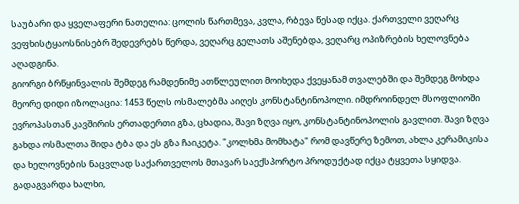საუბარი და ყველაფერი ნათელია: ცოლის წართმევა, კვლა, რბევა წესად იქცა. ქართველი ვეღარც ვეფხისტყაოსნისებრ შედევრებს წერდა, ვეღარც გელათს აშენებდა, ვეღარც ოპიზრების ხელოვნება აღადგინა.
გიორგი ბრწყინვალის შემდეგ რამდენიმე ათწლეულით მოიხედა ქვეყანამ თვალებში და შემდეგ მოხდა მეორე დიდი იზოლაცია: 1453 წელს ოსმალებმა აიღეს კონსტანტინოპოლი. იმდროინდელ მსოფლიოში ევროპასთან კავშირის ერთადერთი გზა, ცხადია, შავი ზღვა იყო, კონსტანტინოპოლის გავლით. შავი ზღვა გახდა ოსმალთა შიდა ტბა და ეს გზა ჩაიკეტა. "კოლხმა მომხატა" რომ დავწერე ზემოთ, ახლა კერამიკისა და ხელოვნების ნაცვლად საქართველოს მთავარ საექსპორტო პროდუქტად იქცა ტყვეთა სყიდვა. გადაგვარდა ხალხი,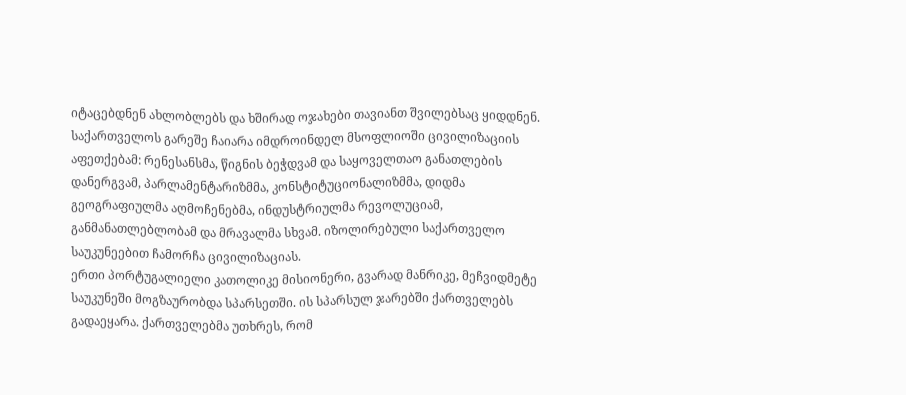იტაცებდნენ ახლობლებს და ხშირად ოჯახები თავიანთ შვილებსაც ყიდდნენ.
საქართველოს გარეშე ჩაიარა იმდროინდელ მსოფლიოში ცივილიზაციის აფეთქებამ: რენესანსმა, წიგნის ბეჭდვამ და საყოველთაო განათლების დანერგვამ, პარლამენტარიზმმა, კონსტიტუციონალიზმმა, დიდმა გეოგრაფიულმა აღმოჩენებმა, ინდუსტრიულმა რევოლუციამ, განმანათლებლობამ და მრავალმა სხვამ. იზოლირებული საქართველო საუკუნეებით ჩამორჩა ცივილიზაციას.
ერთი პორტუგალიელი კათოლიკე მისიონერი, გვარად მანრიკე, მეჩვიდმეტე საუკუნეში მოგზაურობდა სპარსეთში. ის სპარსულ ჯარებში ქართველებს გადაეყარა. ქართველებმა უთხრეს, რომ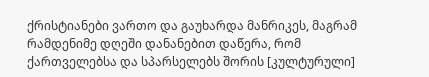ქრისტიანები ვართო და გაუხარდა მანრიკეს, მაგრამ რამდენიმე დღეში დანანებით დაწერა, რომ ქართველებსა და სპარსელებს შორის [კულტურული]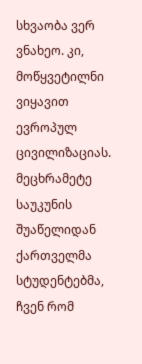სხვაობა ვერ ვნახეო. კი, მოწყვეტილნი ვიყავით ევროპულ ცივილიზაციას.
მეცხრამეტე საუკუნის შუაწელიდან ქართველმა სტუდენტებმა, ჩვენ რომ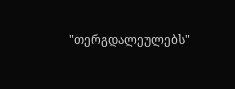"თერგდალეულებს"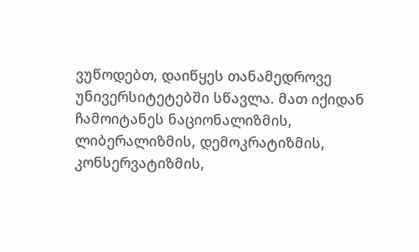ვუწოდებთ, დაიწყეს თანამედროვე უნივერსიტეტებში სწავლა. მათ იქიდან ჩამოიტანეს ნაციონალიზმის, ლიბერალიზმის, დემოკრატიზმის, კონსერვატიზმის,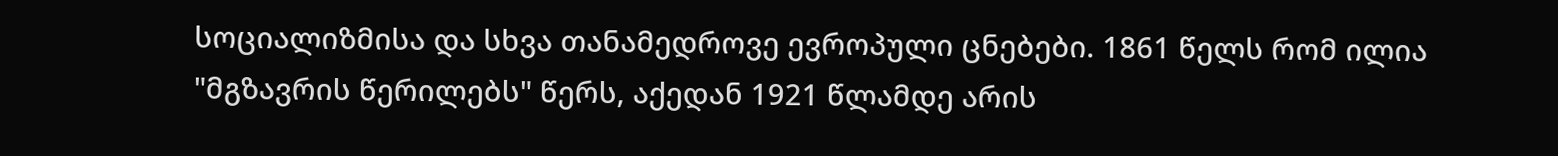სოციალიზმისა და სხვა თანამედროვე ევროპული ცნებები. 1861 წელს რომ ილია "მგზავრის წერილებს" წერს, აქედან 1921 წლამდე არის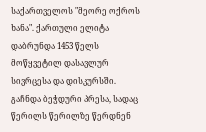საქართველოს "მეორე ოქროს ხანა". ქართული ელიტა დაბრუნდა 1453 წელს მოწყვეტილ დასავლურ სივრცესა და დისკურსში. გაჩნდა ბეჭდური პრესა, სადაც წერილს წერილზე წერდნენ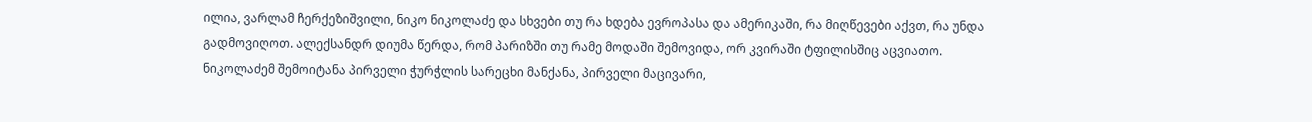ილია, ვარლამ ჩერქეზიშვილი, ნიკო ნიკოლაძე და სხვები თუ რა ხდება ევროპასა და ამერიკაში, რა მიღწევები აქვთ, რა უნდა გადმოვიღოთ. ალექსანდრ დიუმა წერდა, რომ პარიზში თუ რამე მოდაში შემოვიდა, ორ კვირაში ტფილისშიც აცვიათო. ნიკოლაძემ შემოიტანა პირველი ჭურჭლის სარეცხი მანქანა, პირველი მაცივარი,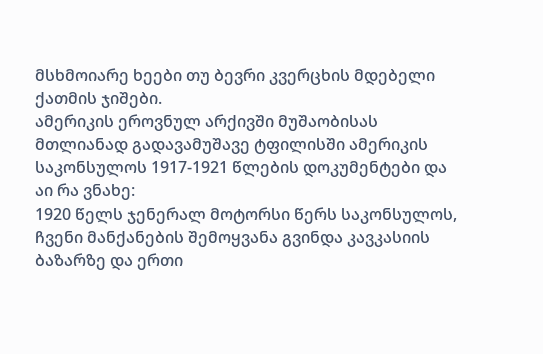მსხმოიარე ხეები თუ ბევრი კვერცხის მდებელი ქათმის ჯიშები.
ამერიკის ეროვნულ არქივში მუშაობისას მთლიანად გადავამუშავე ტფილისში ამერიკის საკონსულოს 1917-1921 წლების დოკუმენტები და აი რა ვნახე:
1920 წელს ჯენერალ მოტორსი წერს საკონსულოს, ჩვენი მანქანების შემოყვანა გვინდა კავკასიის ბაზარზე და ერთი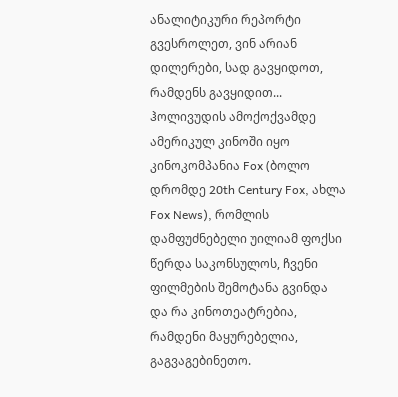ანალიტიკური რეპორტი გვესროლეთ, ვინ არიან დილერები, სად გავყიდოთ, რამდენს გავყიდით...
ჰოლივუდის ამოქოქვამდე ამერიკულ კინოში იყო კინოკომპანია Fox (ბოლო დრომდე 20th Century Fox, ახლა Fox News), რომლის დამფუძნებელი უილიამ ფოქსი წერდა საკონსულოს, ჩვენი ფილმების შემოტანა გვინდა და რა კინოთეატრებია, რამდენი მაყურებელია, გაგვაგებინეთო.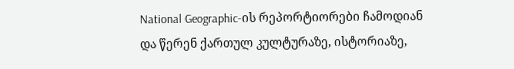National Geographic-ის რეპორტიორები ჩამოდიან და წერენ ქართულ კულტურაზე, ისტორიაზე,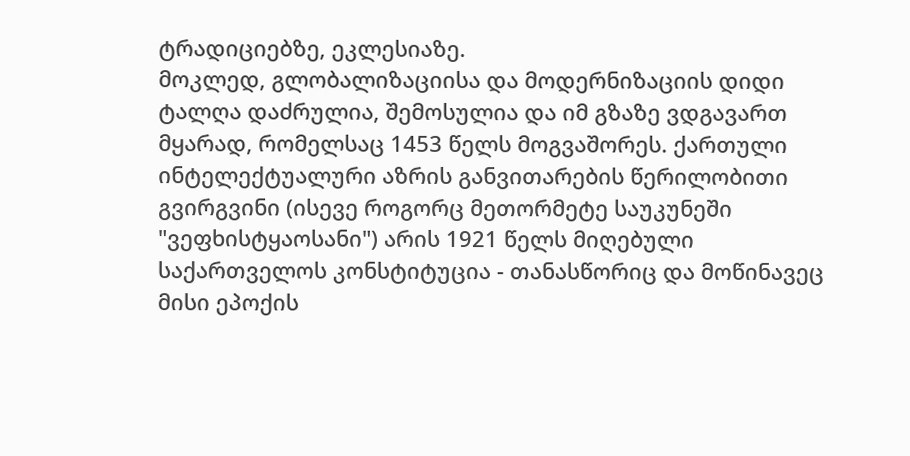ტრადიციებზე, ეკლესიაზე.
მოკლედ, გლობალიზაციისა და მოდერნიზაციის დიდი ტალღა დაძრულია, შემოსულია და იმ გზაზე ვდგავართ მყარად, რომელსაც 1453 წელს მოგვაშორეს. ქართული ინტელექტუალური აზრის განვითარების წერილობითი გვირგვინი (ისევე როგორც მეთორმეტე საუკუნეში "ვეფხისტყაოსანი") არის 1921 წელს მიღებული საქართველოს კონსტიტუცია - თანასწორიც და მოწინავეც მისი ეპოქის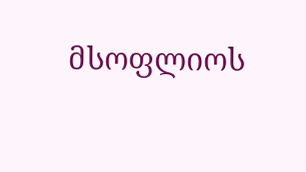მსოფლიოს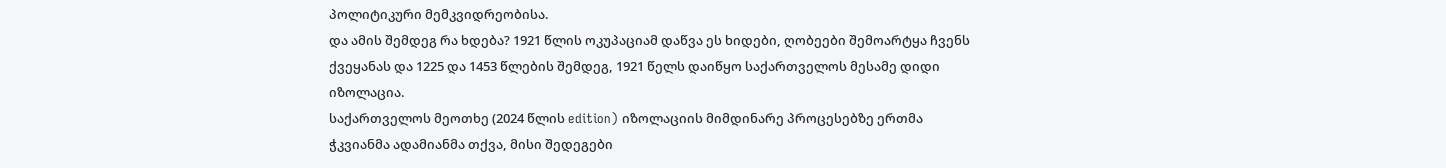პოლიტიკური მემკვიდრეობისა.
და ამის შემდეგ რა ხდება? 1921 წლის ოკუპაციამ დაწვა ეს ხიდები, ღობეები შემოარტყა ჩვენს ქვეყანას და 1225 და 1453 წლების შემდეგ, 1921 წელს დაიწყო საქართველოს მესამე დიდი იზოლაცია.
საქართველოს მეოთხე (2024 წლის edition) იზოლაციის მიმდინარე პროცესებზე ერთმა ჭკვიანმა ადამიანმა თქვა, მისი შედეგები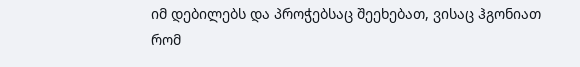იმ დებილებს და პროჭებსაც შეეხებათ, ვისაც ჰგონიათ რომ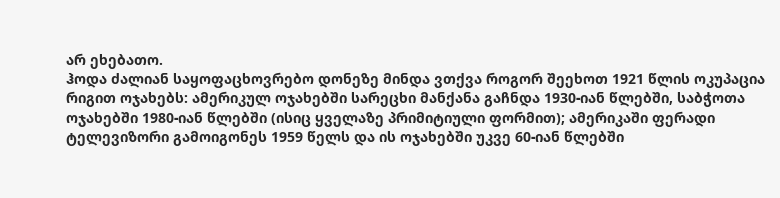არ ეხებათო.
ჰოდა ძალიან საყოფაცხოვრებო დონეზე მინდა ვთქვა როგორ შეეხოთ 1921 წლის ოკუპაცია რიგით ოჯახებს: ამერიკულ ოჯახებში სარეცხი მანქანა გაჩნდა 1930-იან წლებში, საბჭოთა ოჯახებში 1980-იან წლებში (ისიც ყველაზე პრიმიტიული ფორმით); ამერიკაში ფერადი ტელევიზორი გამოიგონეს 1959 წელს და ის ოჯახებში უკვე 60-იან წლებში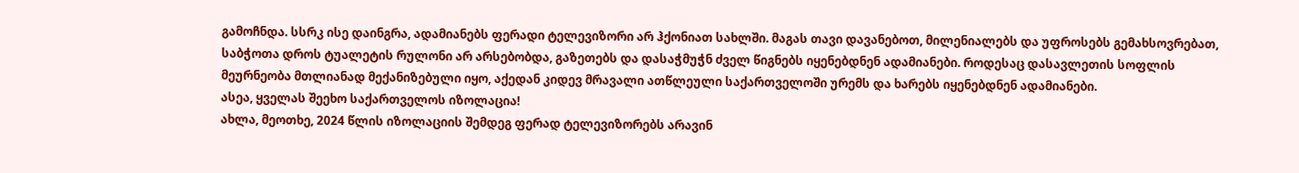გამოჩნდა. სსრკ ისე დაინგრა, ადამიანებს ფერადი ტელევიზორი არ ჰქონიათ სახლში. მაგას თავი დავანებოთ, მილენიალებს და უფროსებს გემახსოვრებათ, საბჭოთა დროს ტუალეტის რულონი არ არსებობდა, გაზეთებს და დასაჭმუჭნ ძველ წიგნებს იყენებდნენ ადამიანები. როდესაც დასავლეთის სოფლის მეურნეობა მთლიანად მექანიზებული იყო, აქედან კიდევ მრავალი ათწლეული საქართველოში ურემს და ხარებს იყენებდნენ ადამიანები.
ასეა, ყველას შეეხო საქართველოს იზოლაცია!
ახლა, მეოთხე, 2024 წლის იზოლაციის შემდეგ ფერად ტელევიზორებს არავინ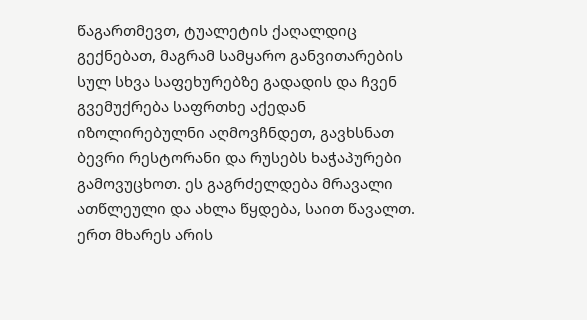წაგართმევთ, ტუალეტის ქაღალდიც გექნებათ, მაგრამ სამყარო განვითარების სულ სხვა საფეხურებზე გადადის და ჩვენ გვემუქრება საფრთხე აქედან იზოლირებულნი აღმოვჩნდეთ, გავხსნათ ბევრი რესტორანი და რუსებს ხაჭაპურები გამოვუცხოთ. ეს გაგრძელდება მრავალი ათწლეული და ახლა წყდება, საით წავალთ.
ერთ მხარეს არის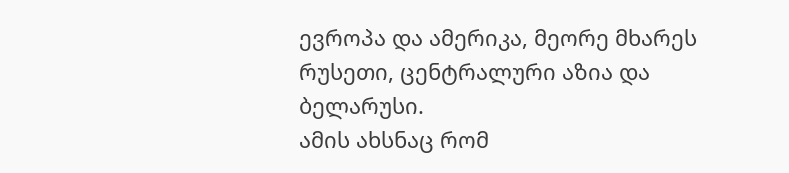ევროპა და ამერიკა, მეორე მხარეს რუსეთი, ცენტრალური აზია და ბელარუსი.
ამის ახსნაც რომ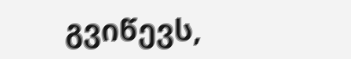გვიწევს,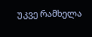უკვე რამხელა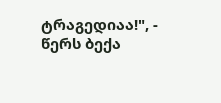ტრაგედიაა!", - წერს ბექა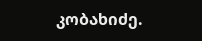კობახიძე.